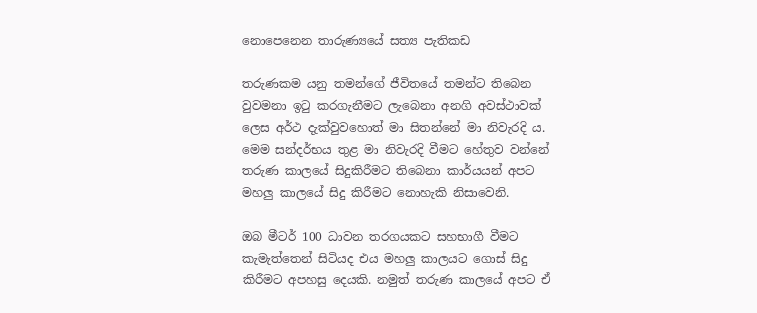නොපෙනෙන තාරුණ්‍යයේ සත්‍ය පැතිකඩ

තරුණකම යනු තමන්ගේ ජීවිතයේ තමන්ට තිබෙන වුවමනා ඉටු කරගැනීමට ලැබෙනා අනගි අවස්ථාවක් ලෙස අර්ථ දැක්වුවහොත් මා සිතන්නේ මා නිවැරදි ය. මෙම සන්දර්භය තුළ මා නිවැරදි වීමට හේතුව වන්නේ තරුණ කාලයේ සිදුකිරීමට තිබෙනා කාර්යයන් අපට මහලු කාලයේ සිදු කිරීමට නොහැකි නිසාවෙනි.

ඔබ මීටර් 100 ධාවන තරගයකට සහභාගී වීමට කැමැත්තෙන් සිටියද එය මහලු කාලයට ගොස් සිදු කිරීමට අපහසු දෙයකි. නමුත් තරුණ කාලයේ අපට ඒ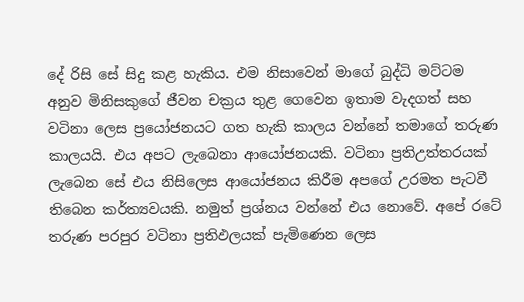දේ රිසි සේ සිදු කළ හැකිය. එම නිසාවෙන් මාගේ බුද්ධි මට්ටම අනුව මිනිසකුගේ ජීවන චක්‍රය තුළ ගෙවෙන ඉතාම වැදගත් සහ වටිනා ලෙස ප්‍රයෝජනයට ගත හැකි කාලය වන්නේ තමාගේ තරුණ කාලයයි. එය අපට ලැබෙනා ආයෝජනයකි. වටිනා ප්‍රතිඋත්තරයක් ලැබෙන සේ එය නිසිලෙස ආයෝජනය කිරීම අපගේ උරමත පැටවී තිබෙන කර්ත්‍යවයකි. නමුත් ප්‍රශ්නය වන්නේ එය නොවේ. අපේ රටේ තරුණ පරපුර වටිනා ප්‍රතිඵලයක් පැමිණෙන ලෙස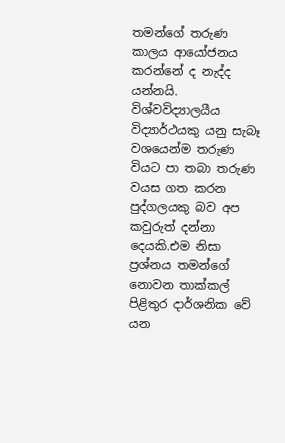තමන්ගේ තරුණ කාලය ආයෝජනය කරන්නේ ද නැද්ද යන්නයි. විශ්වවිද්‍යාලයීය විද්‍යාර්ථයකු යනු සැබෑ වශයෙන්ම තරුණ වියට පා තබා තරුණ වයස ගත කරන පුද්ගලයකු බව අප කවුරුත් දන්නා දෙයකි.එම නිසා ප්‍රශ්නය තමන්ගේ නොවන තාක්කල් පිළිතුර දාර්ශනික වේ යන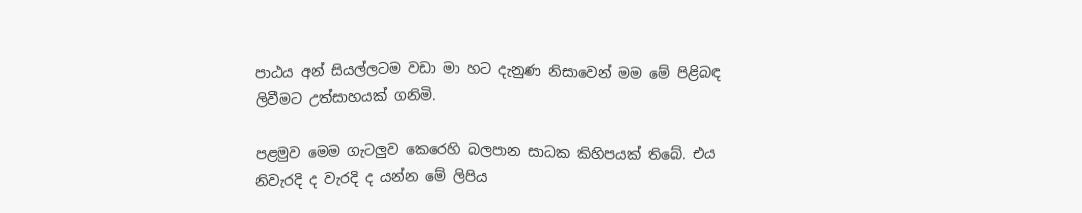පාඨය අන් සියල්ලටම වඩා මා හට දැනුණ නිසාවෙන් මම මේ පිළිබඳ ලිවීමට උත්සාහයක් ගනිමි.

පළමුව මෙම ගැටලුව කෙරෙහි බලපාන සාධක කිහිපයක් තිබේ. එය නිවැරදි ද වැරදි ද යන්න මේ ලිපිය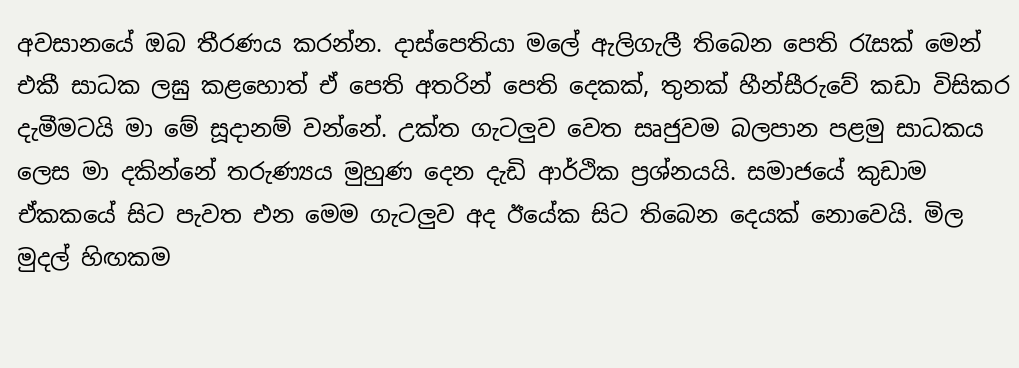අවසානයේ ඔබ තීරණය කරන්න. දාස්පෙතියා මලේ ඇලිගැලී තිබෙන පෙති රැසක් මෙන් එකී සාධක ලඝු කළහොත් ඒ පෙති අතරින් පෙති දෙකක්, තුනක් හීන්සීරුවේ කඩා විසිකර දැමීමටයි මා මේ සූදානම් වන්නේ. උක්ත ගැටලුව වෙත සෘජුවම බලපාන පළමු සාධකය ලෙස මා දකින්නේ තරුණ්‍යය මුහුණ දෙන දැඩි ආර්ථික ප්‍රශ්නයයි. සමාජයේ කුඩාම ඒකකයේ සිට පැවත එන මෙම ගැටලුව අද ඊයේක සිට තිබෙන දෙයක් නොවෙයි. මිල මුදල් හිඟකම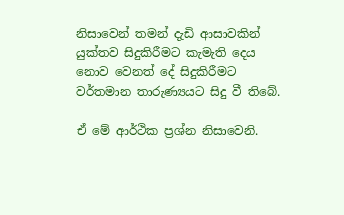නිසාවෙන් තමන් දැඩි ආසාවකින් යුක්තව සිදුකිරීමට කැමැති දෙය නොව වෙනත් දේ සිදුකිරීමට වර්තමාන තාරුණ්‍යයට සිදු වී තිබේ.

ඒ මේ ආර්ථික ප්‍රශ්න නිසාවෙනි.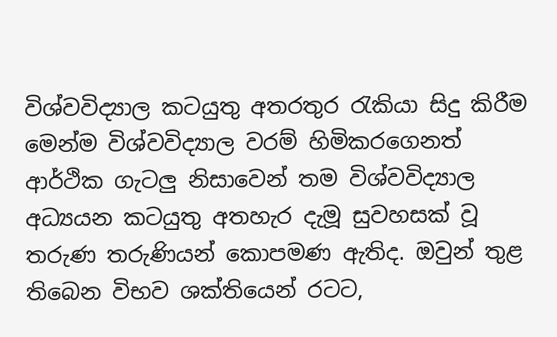විශ්වවිද්‍යාල කටයුතු අතරතුර රැකියා සිදු කිරීම මෙන්ම විශ්වවිද්‍යාල වරම් හිමිකරගෙනත් ආර්ථික ගැටලු නිසාවෙන් තම විශ්වවිද්‍යාල අධ්‍යයන කටයුතු අතහැර දැමූ සුවහසක් වූ තරුණ තරුණියන් කොපමණ ඇතිද. ඔවුන් තුළ තිබෙන විභව ශක්තියෙන් රටට,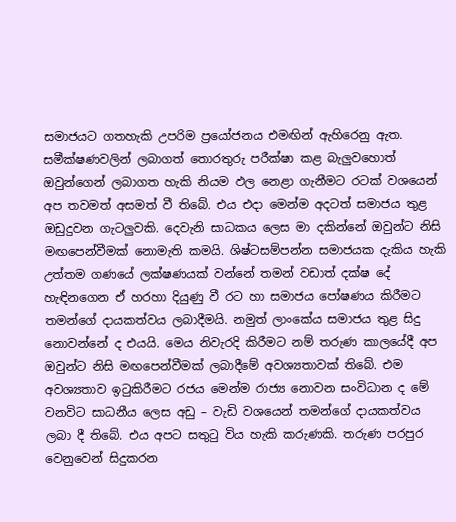සමාජයට ගතහැකි උපරිම ප්‍රයෝජනය එමඟින් ඇහිරෙනු ඇත. සමීක්ෂණවලින් ලබාගත් තොරතුරු පරීක්ෂා කළ බැලුවහොත් ඔවුන්ගෙන් ලබාගත හැකි නියම ඵල නෙළා ගැනීමට රටක් වශයෙන් අප තවමත් අසමත් වී තිබේ. එය එදා මෙන්ම අදටත් සමාජය තුළ ඔඩුදුවන ගැටලුවකි. දෙවැනි සාධකය ලෙස මා දකින්නේ ඔවුන්ට නිසි මඟපෙන්වීමක් නොමැති කමයි. ශිෂ්ටසම්පන්න සමාජයක දැකිය හැකි උත්තම ගණයේ ලක්ෂණයක් වන්නේ තමන් වඩාත් දක්ෂ දේ හැඳිනගෙන ඒ හරහා දියුණු වී රට හා සමාජය පෝෂණය කිරීමට තමන්ගේ දායකත්වය ලබාදීමයි. නමුත් ලාංකේය සමාජය තුළ සිදු නොවන්නේ ද එයයි. මෙය නිවැරදි කිරීමට නම් තරුණ කාලයේදී අප ඔවුන්ට නිසි මඟපෙන්වීමක් ලබාදීමේ අවශ්‍යතාවක් තිබේ. එම අවශ්‍යතාව ඉටුකිරීමට රජය මෙන්ම රාජ්‍ය නොවන සංවිධාන ද මේ වනවිට සාධනීය ලෙස අඩු – වැඩි වශයෙන් තමන්ගේ දායකත්වය ලබා දී තිබේ. එය අපට සතුටු විය හැකි කරුණකි. තරුණ පරපුර වෙනුවෙන් සිදුකරන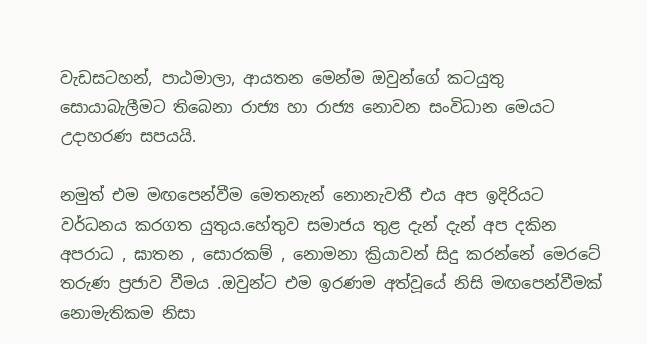වැඩසටහන්, පාඨමාලා, ආයතන මෙන්ම ඔවුන්ගේ කටයුතු සොයාබැලීමට තිබෙනා රාජ්‍ය හා රාජ්‍ය නොවන සංවිධාන මෙයට උදාහරණ සපයයි.

නමුත් එම මඟපෙන්වීම මෙතනැන් නොනැවතී එය අප ඉදිරියට වර්ධනය කරගත යුතුය.හේතුව සමාජය තුළ දැන් දැන් අප දකින අපරාධ , ඝාතන , සොරකම් , නොමනා ක්‍රියාවන් සිදු කරන්නේ මෙරටේ තරුණ ප්‍රජාව වීමය .ඔවුන්ට එම ඉරණම අත්වූයේ නිසි මඟපෙන්වීමක් නොමැතිකම නිසා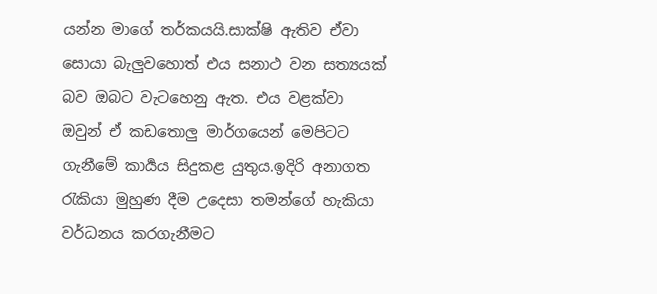යන්න මාගේ තර්කයයි.සාක්ෂි ඇතිව ඒවා සොයා බැලුවහොත් එය සනාථ වන සත්‍යයක් බව ඔබට වැටහෙනු ඇත. එය වළක්වා ඔවුන් ඒ කඩතොලු මාර්ගයෙන් මෙපිටට ගැනීමේ කාර්‍යය සිදුකළ යුතුය.ඉදිරි අනාගත රැකියා මුහුණ දීම උදෙසා තමන්ගේ හැකියා වර්ධනය කරගැනීමට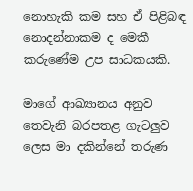නොහැකි කම සහ ඒ පිළිබඳ නොදන්නාකම ද මෙකී කරුණේම උප සාධකයකි.

මාගේ ආඛ්‍යානය අනුව තෙවැනි බරපතළ ගැටලුව ලෙස මා දකින්නේ තරුණ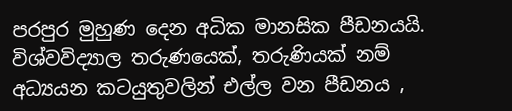පරපුර මුහුණ දෙන අධික මානසික පීඩනයයි. විශ්වවිද්‍යාල තරුණයෙක්, තරුණියක් නම් අධ්‍යයන කටයුතුවලින් එල්ල වන පීඩනය ,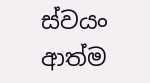ස්වයං ආත්ම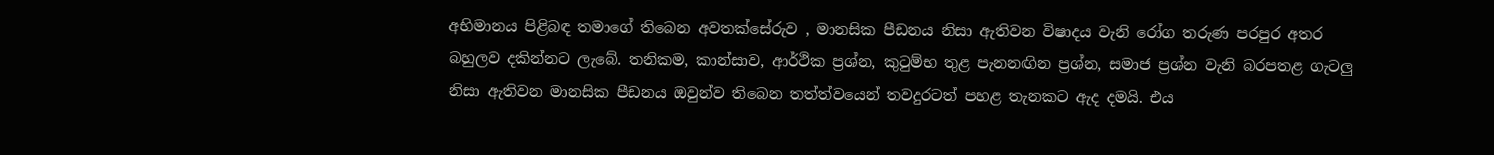අභිමානය පිළිබඳ තමාගේ තිබෙන අවතක්සේරුව , මානසික පීඩනය නිසා ඇතිවන විෂාදය වැනි රෝග තරුණ පරපුර අතර බහුලව දකින්නට ලැබේ. තනිකම, කාන්සාව, ආර්ථික ප්‍රශ්න, කුටුම්භ තුළ පැනනඟින ප්‍රශ්න, සමාජ ප්‍රශ්න වැනි බරපතළ ගැටලු නිසා ඇතිවන මානසික පීඩනය ඔවුන්ව තිබෙන තත්ත්වයෙන් තවදුරටත් පහළ තැනකට ඇද දමයි. එය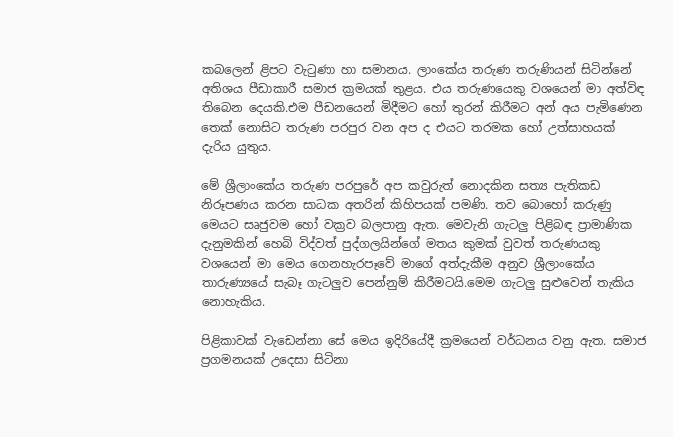කබලෙන් ළිපට වැටුණා හා සමානය. ලාංකේය තරුණ තරුණියන් සිටින්නේ අතිශය පීඩාකාරී සමාජ ක්‍රමයක් තුළය. එය තරුණයෙකු වශයෙන් මා අත්විඳ තිබෙන දෙයකි.එම පීඩනයෙන් මිදීමට හෝ තුරන් කිරීමට අන් අය පැමිණෙන තෙක් නොසිට තරුණ පරපුර වන අප ද එයට තරමක හෝ උත්සාහයක් දැරිය යුතුය.

මේ ශ්‍රීලාංකේය තරුණ පරපුරේ අප කවුරුත් නොදකින සත්‍ය පැතිකඩ නිරූපණය කරන සාධක අතරින් කිහිපයක් පමණි. තව බොහෝ කරුණු මෙයට සෘජුවම හෝ වක්‍රව බලපානු ඇත. මෙවැනි ගැටලු පිළිබඳ ප්‍රාමාණික දැනුමකින් හෙබි විද්වත් පුද්ගලයින්ගේ මතය කුමක් වුවත් තරුණයකු වශයෙන් මා මෙය ගෙනහැරපෑවේ මාගේ අත්දැකීම අනුව ශ්‍රීලාංකේය තාරුණ්‍යයේ සැබෑ ගැටලුව පෙන්නුම් කිරීමටයි.මෙම ගැටලු සුළුවෙන් තැකිය නොහැකිය.

පිළිකාවක් වැඩෙන්නා සේ මෙය ඉදිරියේදී ක්‍රමයෙන් වර්ධනය වනු ඇත. සමාජ ප්‍රගමනයක් උදෙසා සිටිනා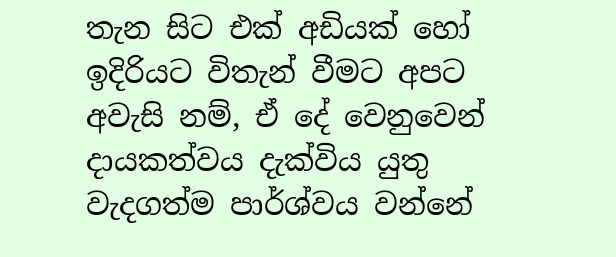තැන සිට එක් අඩියක් හෝ ඉදිරියට විතැන් වීමට අපට අවැසි නම්, ඒ දේ වෙනුවෙන් දායකත්වය දැක්විය යුතු වැදගත්ම පාර්ශ්වය වන්නේ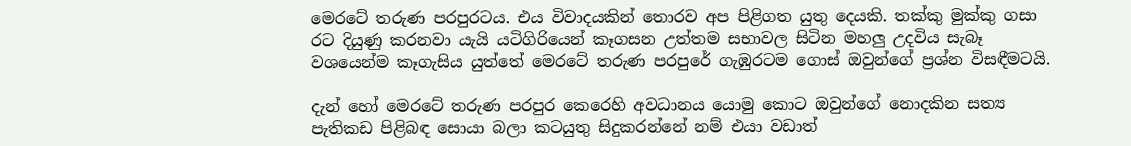මෙරටේ තරුණ පරපුරටය. එය විවාදයකින් තොරව අප පිළිගත යුතු දෙයකි. තක්කු මුක්කු ගසා රට දියුණු කරනවා යැයි යටිගිරියෙන් කෑගසන උත්තම සභාවල සිටින මහලු උදවිය සැබෑ වශයෙන්ම කෑගැසිය යුත්තේ මෙරටේ තරුණ පරපුරේ ගැඹුරටම ගොස් ඔවුන්ගේ ප්‍රශ්න විසඳීමටයි.

දැන් හෝ මෙරටේ තරුණ පරපුර කෙරෙහි අවධානය යොමු කොට ඔවුන්ගේ නොදකින සත්‍ය පැතිකඩ පිළිබඳ සොයා බලා කටයුතු සිදුකරන්නේ නම් එයා වඩාත්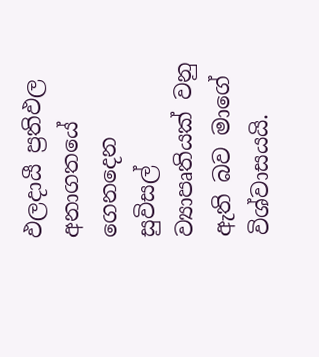ඵලදායී ප්‍රතිඵල අනාගතයේ ගෙනදෙන සුවිසල් ව්‍යාපෘතියක් වනු ඇති බව මාගේ විශ්වාසයයි.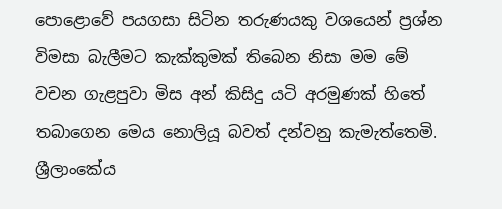පොළොවේ පයගසා සිටින තරුණයකු වශයෙන් ප්‍රශ්න විමසා බැලීමට කැක්කුමක් තිබෙන නිසා මම මේ වචන ගැළපුවා මිස අන් කිසිදු යටි අරමුණක් හිතේ තබාගෙන මෙය නොලියූ බවත් දන්වනු කැමැත්තෙමි. ශ්‍රීලාංකේය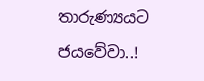තාරුණ්‍යයට ජයවේවා..!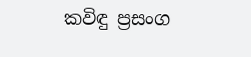කවිඳු ප්‍රසංග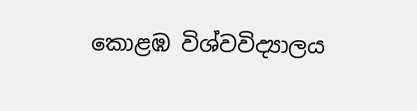කොළඹ විශ්වවිද්‍යාලය